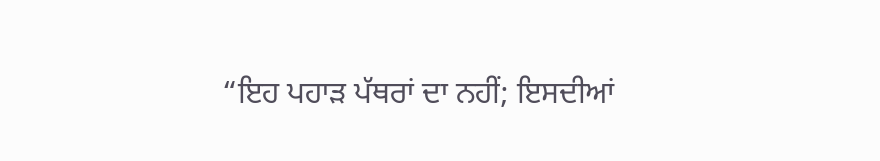“ਇਹ ਪਹਾੜ ਪੱਥਰਾਂ ਦਾ ਨਹੀਂ; ਇਸਦੀਆਂ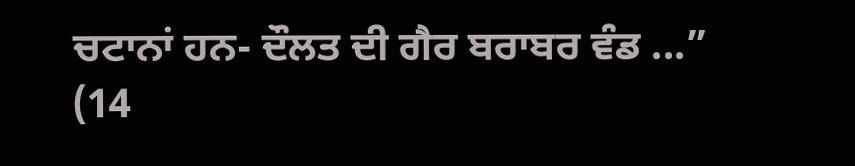ਚਟਾਨਾਂ ਹਨ- ਦੌਲਤ ਦੀ ਗੈਰ ਬਰਾਬਰ ਵੰਡ ...”
(14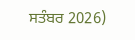ਸਤੰਬਰ 2026)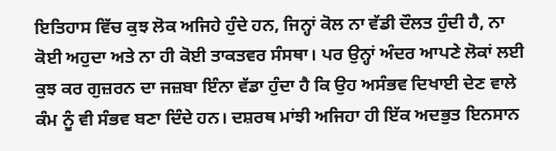ਇਤਿਹਾਸ ਵਿੱਚ ਕੁਝ ਲੋਕ ਅਜਿਹੇ ਹੁੰਦੇ ਹਨ, ਜਿਨ੍ਹਾਂ ਕੋਲ ਨਾ ਵੱਡੀ ਦੌਲਤ ਹੁੰਦੀ ਹੈ, ਨਾ ਕੋਈ ਅਹੁਦਾ ਅਤੇ ਨਾ ਹੀ ਕੋਈ ਤਾਕਤਵਰ ਸੰਸਥਾ। ਪਰ ਉਨ੍ਹਾਂ ਅੰਦਰ ਆਪਣੇ ਲੋਕਾਂ ਲਈ ਕੁਝ ਕਰ ਗੁਜ਼ਰਨ ਦਾ ਜਜ਼ਬਾ ਇੰਨਾ ਵੱਡਾ ਹੁੰਦਾ ਹੈ ਕਿ ਉਹ ਅਸੰਭਵ ਦਿਖਾਈ ਦੇਣ ਵਾਲੇ ਕੰਮ ਨੂੰ ਵੀ ਸੰਭਵ ਬਣਾ ਦਿੰਦੇ ਹਨ। ਦਸ਼ਰਥ ਮਾਂਝੀ ਅਜਿਹਾ ਹੀ ਇੱਕ ਅਦਭੁਤ ਇਨਸਾਨ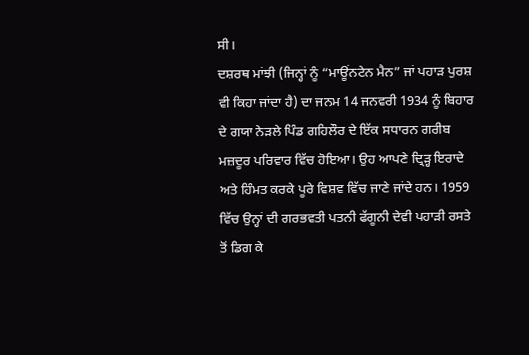ਸੀ।
ਦਸ਼ਰਥ ਮਾਂਝੀ (ਜਿਨ੍ਹਾਂ ਨੂੰ “ਮਾਊਂਨਟੇਨ ਮੈਨ” ਜਾਂ ਪਹਾੜ ਪੁਰਸ਼ ਵੀ ਕਿਹਾ ਜਾਂਦਾ ਹੈ) ਦਾ ਜਨਮ 14 ਜਨਵਰੀ 1934 ਨੂੰ ਬਿਹਾਰ ਦੇ ਗਯਾ ਨੇੜਲੇ ਪਿੰਡ ਗਹਿਲੌਰ ਦੇ ਇੱਕ ਸਧਾਰਨ ਗਰੀਬ ਮਜ਼ਦੂਰ ਪਰਿਵਾਰ ਵਿੱਚ ਹੋਇਆ। ਉਹ ਆਪਣੇ ਦ੍ਰਿੜ੍ਹ ਇਰਾਦੇ ਅਤੇ ਹਿੰਮਤ ਕਰਕੇ ਪੂਰੇ ਵਿਸ਼ਵ ਵਿੱਚ ਜਾਣੇ ਜਾਂਦੇ ਹਨ। 1959 ਵਿੱਚ ਉਨ੍ਹਾਂ ਦੀ ਗਰਭਵਤੀ ਪਤਨੀ ਫੱਗੂਨੀ ਦੇਵੀ ਪਹਾੜੀ ਰਸਤੇ ਤੋਂ ਡਿਗ ਕੇ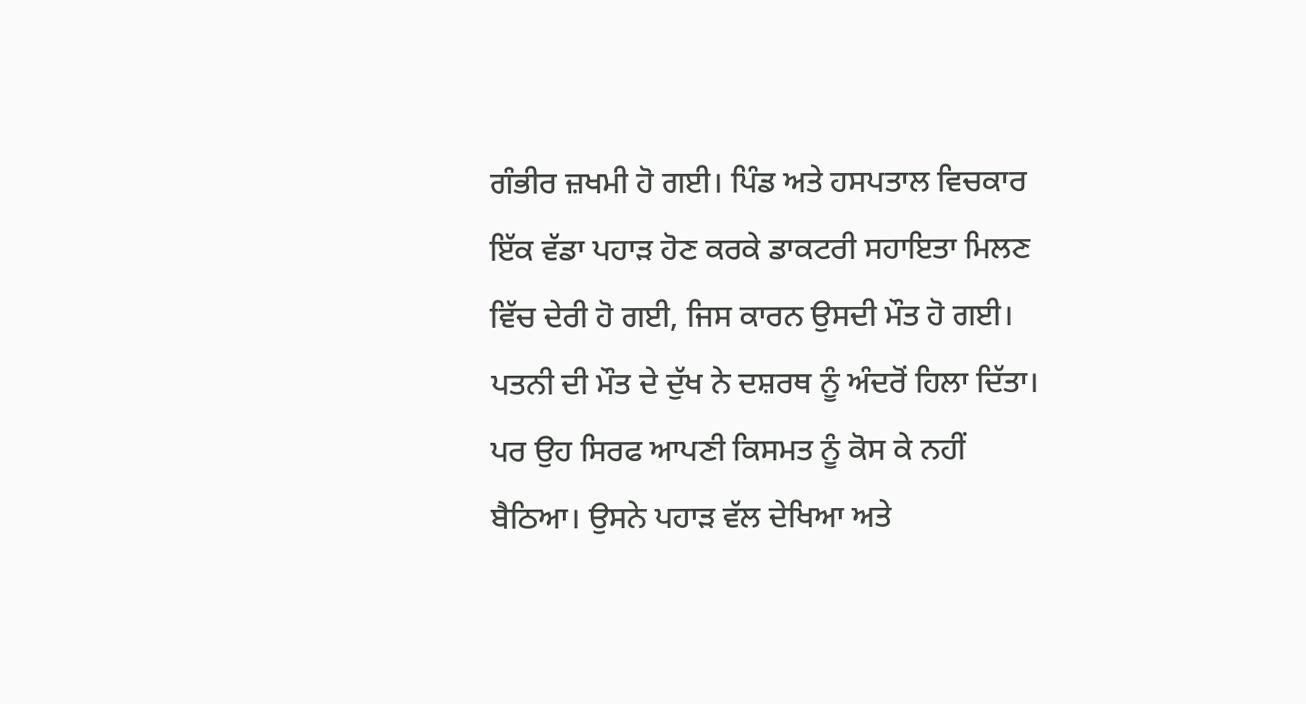ਗੰਭੀਰ ਜ਼ਖਮੀ ਹੋ ਗਈ। ਪਿੰਡ ਅਤੇ ਹਸਪਤਾਲ ਵਿਚਕਾਰ ਇੱਕ ਵੱਡਾ ਪਹਾੜ ਹੋਣ ਕਰਕੇ ਡਾਕਟਰੀ ਸਹਾਇਤਾ ਮਿਲਣ ਵਿੱਚ ਦੇਰੀ ਹੋ ਗਈ, ਜਿਸ ਕਾਰਨ ਉਸਦੀ ਮੌਤ ਹੋ ਗਈ।
ਪਤਨੀ ਦੀ ਮੌਤ ਦੇ ਦੁੱਖ ਨੇ ਦਸ਼ਰਥ ਨੂੰ ਅੰਦਰੋਂ ਹਿਲਾ ਦਿੱਤਾ। ਪਰ ਉਹ ਸਿਰਫ ਆਪਣੀ ਕਿਸਮਤ ਨੂੰ ਕੋਸ ਕੇ ਨਹੀਂ ਬੈਠਿਆ। ਉਸਨੇ ਪਹਾੜ ਵੱਲ ਦੇਖਿਆ ਅਤੇ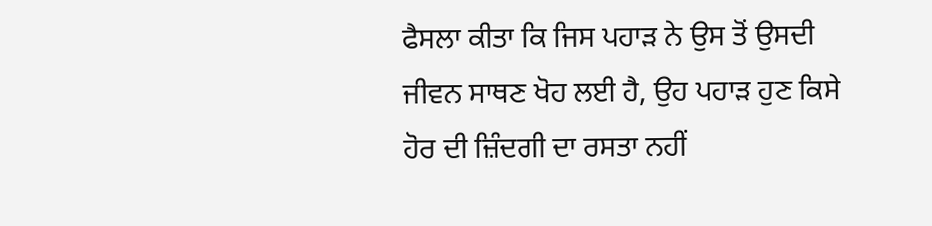ਫੈਸਲਾ ਕੀਤਾ ਕਿ ਜਿਸ ਪਹਾੜ ਨੇ ਉਸ ਤੋਂ ਉਸਦੀ ਜੀਵਨ ਸਾਥਣ ਖੋਹ ਲਈ ਹੈ, ਉਹ ਪਹਾੜ ਹੁਣ ਕਿਸੇ ਹੋਰ ਦੀ ਜ਼ਿੰਦਗੀ ਦਾ ਰਸਤਾ ਨਹੀਂ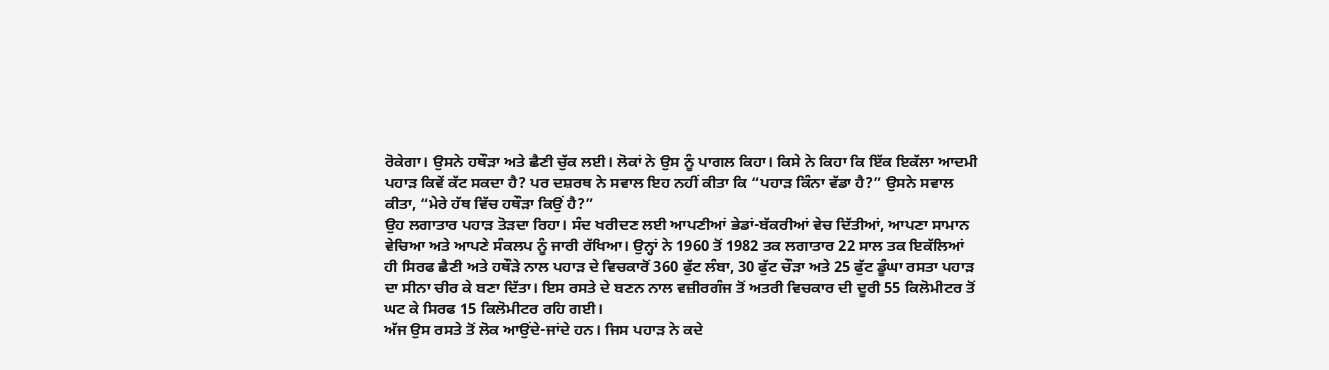ਰੋਕੇਗਾ। ਉਸਨੇ ਹਥੌੜਾ ਅਤੇ ਛੈਣੀ ਚੁੱਕ ਲਈ। ਲੋਕਾਂ ਨੇ ਉਸ ਨੂੰ ਪਾਗਲ ਕਿਹਾ। ਕਿਸੇ ਨੇ ਕਿਹਾ ਕਿ ਇੱਕ ਇਕੱਲਾ ਆਦਮੀ ਪਹਾੜ ਕਿਵੇਂ ਕੱਟ ਸਕਦਾ ਹੈ? ਪਰ ਦਸ਼ਰਥ ਨੇ ਸਵਾਲ ਇਹ ਨਹੀਂ ਕੀਤਾ ਕਿ “ਪਹਾੜ ਕਿੰਨਾ ਵੱਡਾ ਹੈ?” ਉਸਨੇ ਸਵਾਲ ਕੀਤਾ, “ਮੇਰੇ ਹੱਥ ਵਿੱਚ ਹਥੌੜਾ ਕਿਉਂ ਹੈ?”
ਉਹ ਲਗਾਤਾਰ ਪਹਾੜ ਤੋੜਦਾ ਰਿਹਾ। ਸੰਦ ਖਰੀਦਣ ਲਈ ਆਪਣੀਆਂ ਭੇਡਾਂ-ਬੱਕਰੀਆਂ ਵੇਚ ਦਿੱਤੀਆਂ, ਆਪਣਾ ਸਾਮਾਨ ਵੇਚਿਆ ਅਤੇ ਆਪਣੇ ਸੰਕਲਪ ਨੂੰ ਜਾਰੀ ਰੱਖਿਆ। ਉਨ੍ਹਾਂ ਨੇ 1960 ਤੋਂ 1982 ਤਕ ਲਗਾਤਾਰ 22 ਸਾਲ ਤਕ ਇਕੱਲਿਆਂ ਹੀ ਸਿਰਫ ਛੈਣੀ ਅਤੇ ਹਥੌੜੇ ਨਾਲ ਪਹਾੜ ਦੇ ਵਿਚਕਾਰੋਂ 360 ਫੁੱਟ ਲੰਬਾ, 30 ਫੁੱਟ ਚੌੜਾ ਅਤੇ 25 ਫੁੱਟ ਡੂੰਘਾ ਰਸਤਾ ਪਹਾੜ ਦਾ ਸੀਨਾ ਚੀਰ ਕੇ ਬਣਾ ਦਿੱਤਾ। ਇਸ ਰਸਤੇ ਦੇ ਬਣਨ ਨਾਲ ਵਜ਼ੀਰਗੰਜ ਤੋਂ ਅਤਰੀ ਵਿਚਕਾਰ ਦੀ ਦੂਰੀ 55 ਕਿਲੋਮੀਟਰ ਤੋਂ ਘਟ ਕੇ ਸਿਰਫ 15 ਕਿਲੋਮੀਟਰ ਰਹਿ ਗਈ।
ਅੱਜ ਉਸ ਰਸਤੇ ਤੋਂ ਲੋਕ ਆਉਂਦੇ-ਜਾਂਦੇ ਹਨ। ਜਿਸ ਪਹਾੜ ਨੇ ਕਦੇ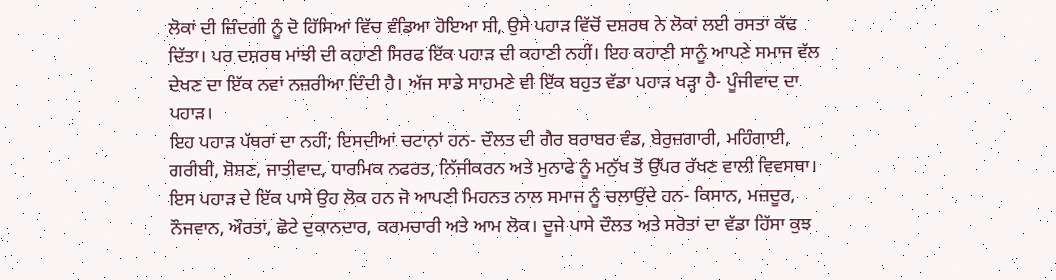ਲੋਕਾਂ ਦੀ ਜ਼ਿੰਦਗੀ ਨੂੰ ਦੋ ਹਿੱਸਿਆਂ ਵਿੱਚ ਵੰਡਿਆ ਹੋਇਆ ਸੀ, ਉਸੇ ਪਹਾੜ ਵਿੱਚੋਂ ਦਸ਼ਰਥ ਨੇ ਲੋਕਾਂ ਲਈ ਰਸਤਾ ਕੱਢ ਦਿੱਤਾ। ਪਰ ਦਸ਼ਰਥ ਮਾਂਝੀ ਦੀ ਕਹਾਣੀ ਸਿਰਫ ਇੱਕ ਪਹਾੜ ਦੀ ਕਹਾਣੀ ਨਹੀਂ। ਇਹ ਕਹਾਣੀ ਸਾਨੂੰ ਆਪਣੇ ਸਮਾਜ ਵੱਲ ਦੇਖਣ ਦਾ ਇੱਕ ਨਵਾਂ ਨਜ਼ਰੀਆ ਦਿੰਦੀ ਹੈ। ਅੱਜ ਸਾਡੇ ਸਾਹਮਣੇ ਵੀ ਇੱਕ ਬਹੁਤ ਵੱਡਾ ਪਹਾੜ ਖੜ੍ਹਾ ਹੈ- ਪੂੰਜੀਵਾਦ ਦਾ ਪਹਾੜ।
ਇਹ ਪਹਾੜ ਪੱਥਰਾਂ ਦਾ ਨਹੀਂ; ਇਸਦੀਆਂ ਚਟਾਨਾਂ ਹਨ- ਦੌਲਤ ਦੀ ਗੈਰ ਬਰਾਬਰ ਵੰਡ, ਬੇਰੁਜ਼ਗਾਰੀ, ਮਹਿੰਗਾਈ, ਗਰੀਬੀ, ਸ਼ੋਸ਼ਣ, ਜਾਤੀਵਾਦ, ਧਾਰਮਿਕ ਨਫਰਤ, ਨਿੱਜੀਕਰਨ ਅਤੇ ਮੁਨਾਫੇ ਨੂੰ ਮਨੁੱਖ ਤੋਂ ਉੱਪਰ ਰੱਖਣ ਵਾਲੀ ਵਿਵਸਥਾ। ਇਸ ਪਹਾੜ ਦੇ ਇੱਕ ਪਾਸੇ ਉਹ ਲੋਕ ਹਨ ਜੋ ਆਪਣੀ ਮਿਹਨਤ ਨਾਲ ਸਮਾਜ ਨੂੰ ਚਲਾਉਂਦੇ ਹਨ- ਕਿਸਾਨ, ਮਜ਼ਦੂਰ, ਨੌਜਵਾਨ, ਔਰਤਾਂ, ਛੋਟੇ ਦੁਕਾਨਦਾਰ, ਕਰਮਚਾਰੀ ਅਤੇ ਆਮ ਲੋਕ। ਦੂਜੇ ਪਾਸੇ ਦੌਲਤ ਅਤੇ ਸਰੋਤਾਂ ਦਾ ਵੱਡਾ ਹਿੱਸਾ ਕੁਝ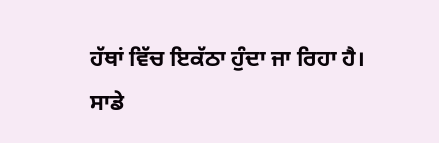ਹੱਥਾਂ ਵਿੱਚ ਇਕੱਠਾ ਹੁੰਦਾ ਜਾ ਰਿਹਾ ਹੈ।
ਸਾਡੇ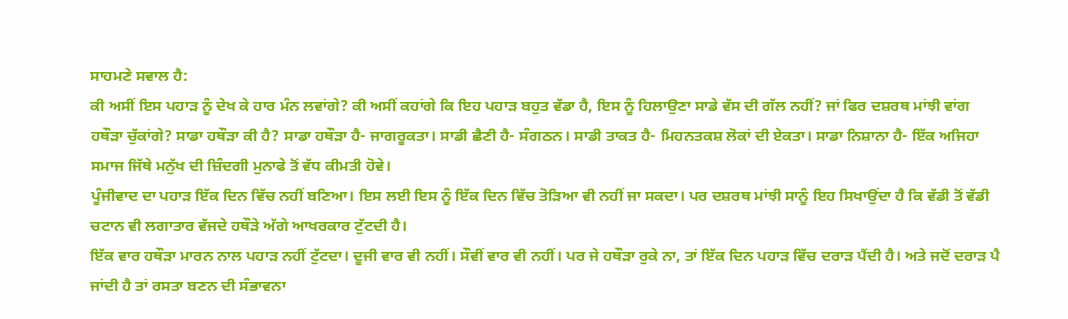ਸਾਹਮਣੇ ਸਵਾਲ ਹੈ:
ਕੀ ਅਸੀਂ ਇਸ ਪਹਾੜ ਨੂੰ ਦੇਖ ਕੇ ਹਾਰ ਮੰਨ ਲਵਾਂਗੇ? ਕੀ ਅਸੀਂ ਕਹਾਂਗੇ ਕਿ ਇਹ ਪਹਾੜ ਬਹੁਤ ਵੱਡਾ ਹੈ, ਇਸ ਨੂੰ ਹਿਲਾਉਣਾ ਸਾਡੇ ਵੱਸ ਦੀ ਗੱਲ ਨਹੀਂ? ਜਾਂ ਫਿਰ ਦਸ਼ਰਥ ਮਾਂਝੀ ਵਾਂਗ ਹਥੌੜਾ ਚੁੱਕਾਂਗੇ? ਸਾਡਾ ਹਥੌੜਾ ਕੀ ਹੈ? ਸਾਡਾ ਹਥੌੜਾ ਹੈ- ਜਾਗਰੂਕਤਾ। ਸਾਡੀ ਛੈਣੀ ਹੈ- ਸੰਗਠਨ। ਸਾਡੀ ਤਾਕਤ ਹੈ- ਮਿਹਨਤਕਸ਼ ਲੋਕਾਂ ਦੀ ਏਕਤਾ। ਸਾਡਾ ਨਿਸ਼ਾਨਾ ਹੈ- ਇੱਕ ਅਜਿਹਾ ਸਮਾਜ ਜਿੱਥੇ ਮਨੁੱਖ ਦੀ ਜ਼ਿੰਦਗੀ ਮੁਨਾਫੇ ਤੋਂ ਵੱਧ ਕੀਮਤੀ ਹੋਵੇ।
ਪੂੰਜੀਵਾਦ ਦਾ ਪਹਾੜ ਇੱਕ ਦਿਨ ਵਿੱਚ ਨਹੀਂ ਬਣਿਆ। ਇਸ ਲਈ ਇਸ ਨੂੰ ਇੱਕ ਦਿਨ ਵਿੱਚ ਤੋੜਿਆ ਵੀ ਨਹੀਂ ਜਾ ਸਕਦਾ। ਪਰ ਦਸ਼ਰਥ ਮਾਂਝੀ ਸਾਨੂੰ ਇਹ ਸਿਖਾਉਂਦਾ ਹੈ ਕਿ ਵੱਡੀ ਤੋਂ ਵੱਡੀ ਚਟਾਨ ਵੀ ਲਗਾਤਾਰ ਵੱਜਦੇ ਹਥੌੜੇ ਅੱਗੇ ਆਖਰਕਾਰ ਟੁੱਟਦੀ ਹੈ।
ਇੱਕ ਵਾਰ ਹਥੌੜਾ ਮਾਰਨ ਨਾਲ ਪਹਾੜ ਨਹੀਂ ਟੁੱਟਦਾ। ਦੂਜੀ ਵਾਰ ਵੀ ਨਹੀਂ। ਸੌਵੀਂ ਵਾਰ ਵੀ ਨਹੀਂ। ਪਰ ਜੇ ਹਥੌੜਾ ਰੁਕੇ ਨਾ, ਤਾਂ ਇੱਕ ਦਿਨ ਪਹਾੜ ਵਿੱਚ ਦਰਾੜ ਪੈਂਦੀ ਹੈ। ਅਤੇ ਜਦੋਂ ਦਰਾੜ ਪੈ ਜਾਂਦੀ ਹੈ ਤਾਂ ਰਸਤਾ ਬਣਨ ਦੀ ਸੰਭਾਵਨਾ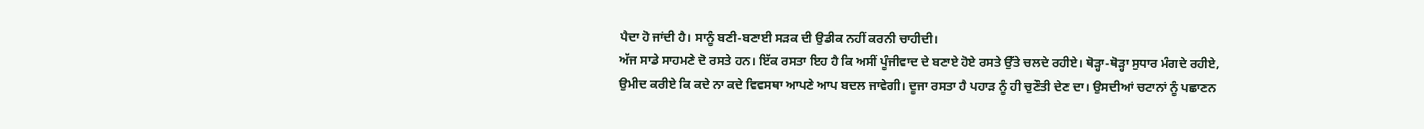ਪੈਦਾ ਹੋ ਜਾਂਦੀ ਹੈ। ਸਾਨੂੰ ਬਣੀ-ਬਣਾਈ ਸੜਕ ਦੀ ਉਡੀਕ ਨਹੀਂ ਕਰਨੀ ਚਾਹੀਦੀ।
ਅੱਜ ਸਾਡੇ ਸਾਹਮਣੇ ਦੋ ਰਸਤੇ ਹਨ। ਇੱਕ ਰਸਤਾ ਇਹ ਹੈ ਕਿ ਅਸੀਂ ਪੂੰਜੀਵਾਦ ਦੇ ਬਣਾਏ ਹੋਏ ਰਸਤੇ ਉੱਤੇ ਚਲਦੇ ਰਹੀਏ। ਥੋੜ੍ਹਾ-ਥੋੜ੍ਹਾ ਸੁਧਾਰ ਮੰਗਦੇ ਰਹੀਏ, ਉਮੀਦ ਕਰੀਏ ਕਿ ਕਦੇ ਨਾ ਕਦੇ ਵਿਵਸਥਾ ਆਪਣੇ ਆਪ ਬਦਲ ਜਾਵੇਗੀ। ਦੂਜਾ ਰਸਤਾ ਹੈ ਪਹਾੜ ਨੂੰ ਹੀ ਚੁਣੌਤੀ ਦੇਣ ਦਾ। ਉਸਦੀਆਂ ਚਟਾਨਾਂ ਨੂੰ ਪਛਾਣਨ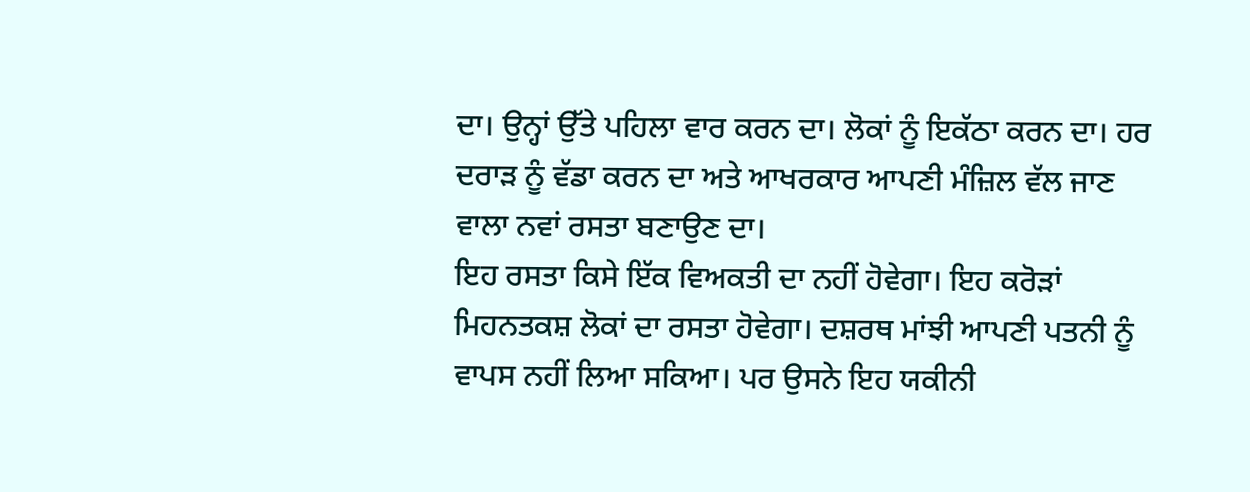ਦਾ। ਉਨ੍ਹਾਂ ਉੱਤੇ ਪਹਿਲਾ ਵਾਰ ਕਰਨ ਦਾ। ਲੋਕਾਂ ਨੂੰ ਇਕੱਠਾ ਕਰਨ ਦਾ। ਹਰ ਦਰਾੜ ਨੂੰ ਵੱਡਾ ਕਰਨ ਦਾ ਅਤੇ ਆਖਰਕਾਰ ਆਪਣੀ ਮੰਜ਼ਿਲ ਵੱਲ ਜਾਣ ਵਾਲਾ ਨਵਾਂ ਰਸਤਾ ਬਣਾਉਣ ਦਾ।
ਇਹ ਰਸਤਾ ਕਿਸੇ ਇੱਕ ਵਿਅਕਤੀ ਦਾ ਨਹੀਂ ਹੋਵੇਗਾ। ਇਹ ਕਰੋੜਾਂ ਮਿਹਨਤਕਸ਼ ਲੋਕਾਂ ਦਾ ਰਸਤਾ ਹੋਵੇਗਾ। ਦਸ਼ਰਥ ਮਾਂਝੀ ਆਪਣੀ ਪਤਨੀ ਨੂੰ ਵਾਪਸ ਨਹੀਂ ਲਿਆ ਸਕਿਆ। ਪਰ ਉਸਨੇ ਇਹ ਯਕੀਨੀ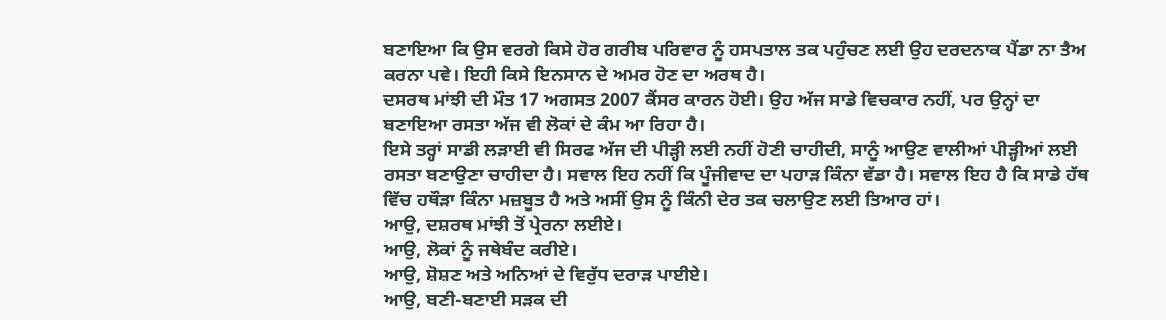ਬਣਾਇਆ ਕਿ ਉਸ ਵਰਗੇ ਕਿਸੇ ਹੋਰ ਗਰੀਬ ਪਰਿਵਾਰ ਨੂੰ ਹਸਪਤਾਲ ਤਕ ਪਹੁੰਚਣ ਲਈ ਉਹ ਦਰਦਨਾਕ ਪੈਂਡਾ ਨਾ ਤੈਅ ਕਰਨਾ ਪਵੇ। ਇਹੀ ਕਿਸੇ ਇਨਸਾਨ ਦੇ ਅਮਰ ਹੋਣ ਦਾ ਅਰਥ ਹੈ।
ਦਸਰਥ ਮਾਂਝੀ ਦੀ ਮੌਤ 17 ਅਗਸਤ 2007 ਕੈਂਸਰ ਕਾਰਨ ਹੋਈ। ਉਹ ਅੱਜ ਸਾਡੇ ਵਿਚਕਾਰ ਨਹੀਂ, ਪਰ ਉਨ੍ਹਾਂ ਦਾ ਬਣਾਇਆ ਰਸਤਾ ਅੱਜ ਵੀ ਲੋਕਾਂ ਦੇ ਕੰਮ ਆ ਰਿਹਾ ਹੈ।
ਇਸੇ ਤਰ੍ਹਾਂ ਸਾਡੀ ਲੜਾਈ ਵੀ ਸਿਰਫ ਅੱਜ ਦੀ ਪੀੜ੍ਹੀ ਲਈ ਨਹੀਂ ਹੋਣੀ ਚਾਹੀਦੀ, ਸਾਨੂੰ ਆਉਣ ਵਾਲੀਆਂ ਪੀੜ੍ਹੀਆਂ ਲਈ ਰਸਤਾ ਬਣਾਉਣਾ ਚਾਹੀਦਾ ਹੈ। ਸਵਾਲ ਇਹ ਨਹੀਂ ਕਿ ਪੂੰਜੀਵਾਦ ਦਾ ਪਹਾੜ ਕਿੰਨਾ ਵੱਡਾ ਹੈ। ਸਵਾਲ ਇਹ ਹੈ ਕਿ ਸਾਡੇ ਹੱਥ ਵਿੱਚ ਹਥੌੜਾ ਕਿੰਨਾ ਮਜ਼ਬੂਤ ਹੈ ਅਤੇ ਅਸੀਂ ਉਸ ਨੂੰ ਕਿੰਨੀ ਦੇਰ ਤਕ ਚਲਾਉਣ ਲਈ ਤਿਆਰ ਹਾਂ।
ਆਉ, ਦਸ਼ਰਥ ਮਾਂਝੀ ਤੋਂ ਪ੍ਰੇਰਨਾ ਲਈਏ।
ਆਉ, ਲੋਕਾਂ ਨੂੰ ਜਥੇਬੰਦ ਕਰੀਏ।
ਆਉ, ਸ਼ੋਸ਼ਣ ਅਤੇ ਅਨਿਆਂ ਦੇ ਵਿਰੁੱਧ ਦਰਾੜ ਪਾਈਏ।
ਆਉ, ਬਣੀ-ਬਣਾਈ ਸੜਕ ਦੀ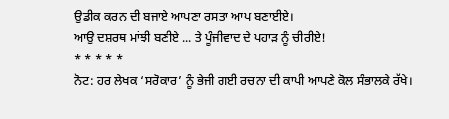ਉਡੀਕ ਕਰਨ ਦੀ ਬਜਾਏ ਆਪਣਾ ਰਸਤਾ ਆਪ ਬਣਾਈਏ।
ਆਉ ਦਸ਼ਰਥ ਮਾਂਝੀ ਬਣੀਏ ... ਤੇ ਪੂੰਜੀਵਾਦ ਦੇ ਪਹਾੜ ਨੂੰ ਚੀਰੀਏ!
* * * * *
ਨੋਟ: ਹਰ ਲੇਖਕ ‘ਸਰੋਕਾਰ’ ਨੂੰ ਭੇਜੀ ਗਈ ਰਚਨਾ ਦੀ ਕਾਪੀ ਆਪਣੇ ਕੋਲ ਸੰਭਾਲਕੇ ਰੱਖੇ।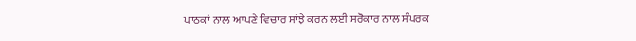ਪਾਠਕਾਂ ਨਾਲ ਆਪਣੇ ਵਿਚਾਰ ਸਾਂਝੇ ਕਰਨ ਲਈ ਸਰੋਕਾਰ ਨਾਲ ਸੰਪਰਕ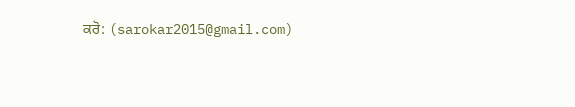ਕਰੋ: (sarokar2015@gmail.com)